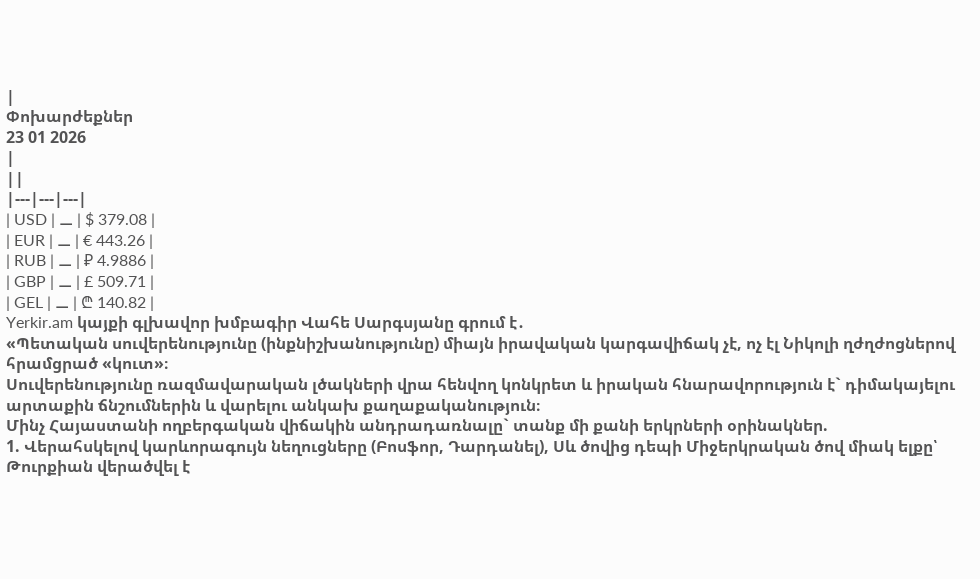|
Փոխարժեքներ
23 01 2026
|
||
|---|---|---|
| USD | ⚊ | $ 379.08 |
| EUR | ⚊ | € 443.26 |
| RUB | ⚊ | ₽ 4.9886 |
| GBP | ⚊ | £ 509.71 |
| GEL | ⚊ | ₾ 140.82 |
Yerkir.am կայքի գլխավոր խմբագիր Վահե Սարգսյանը գրում է․
«Պետական սուվերենությունը (ինքնիշխանությունը) միայն իրավական կարգավիճակ չէ, ոչ էլ Նիկոլի ղժղժոցներով հրամցրած «կուտ»։
Սուվերենությունը ռազմավարական լծակների վրա հենվող կոնկրետ և իրական հնարավորություն է` դիմակայելու արտաքին ճնշումներին և վարելու անկախ քաղաքականություն։
Մինչ Հայաստանի ողբերգական վիճակին անդրադառնալը` տանք մի քանի երկրների օրինակներ.
1. Վերահսկելով կարևորագույն նեղուցները (Բոսֆոր, Դարդանել), Սև ծովից դեպի Միջերկրական ծով միակ ելքը՝ Թուրքիան վերածվել է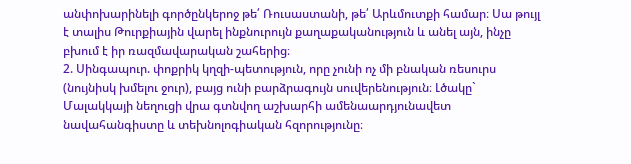անփոխարինելի գործընկերոջ թե՛ Ռուսաստանի, թե՛ Արևմուտքի համար։ Սա թույլ է տալիս Թուրքիային վարել ինքնուրույն քաղաքականություն և անել այն, ինչը բխում է իր ռազմավարական շահերից։
2. Սինգապուր. փոքրիկ կղզի-պետություն, որը չունի ոչ մի բնական ռեսուրս (նույնիսկ խմելու ջուր), բայց ունի բարձրագույն սուվերենություն։ Լծակը` Մալակկայի նեղուցի վրա գտնվող աշխարհի ամենաարդյունավետ նավահանգիստը և տեխնոլոգիական հզորությունը։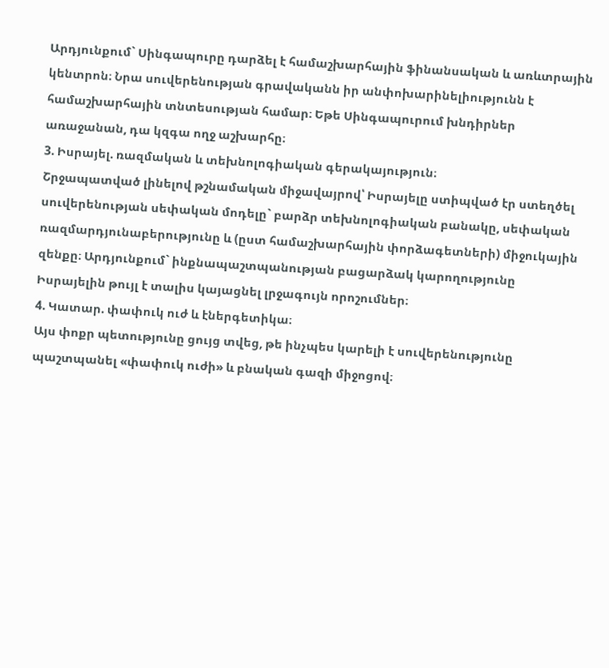Արդյունքում` Սինգապուրը դարձել է համաշխարհային ֆինանսական և առևտրային կենտրոն։ Նրա սուվերենության գրավականն իր անփոխարինելիությունն է համաշխարհային տնտեսության համար։ Եթե Սինգապուրում խնդիրներ առաջանան, դա կզգա ողջ աշխարհը։
3. Իսրայել. ռազմական և տեխնոլոգիական գերակայություն։
Շրջապատված լինելով թշնամական միջավայրով՝ Իսրայելը ստիպված էր ստեղծել սուվերենության սեփական մոդելը` բարձր տեխնոլոգիական բանակը, սեփական ռազմարդյունաբերությունը և (ըստ համաշխարհային փորձագետների) միջուկային զենքը։ Արդյունքում` ինքնապաշտպանության բացարձակ կարողությունը Իսրայելին թույլ է տալիս կայացնել լրջագույն որոշումներ։
4. Կատար. փափուկ ուժ և էներգետիկա։
Այս փոքր պետությունը ցույց տվեց, թե ինչպես կարելի է սուվերենությունը պաշտպանել «փափուկ ուժի» և բնական գազի միջոցով։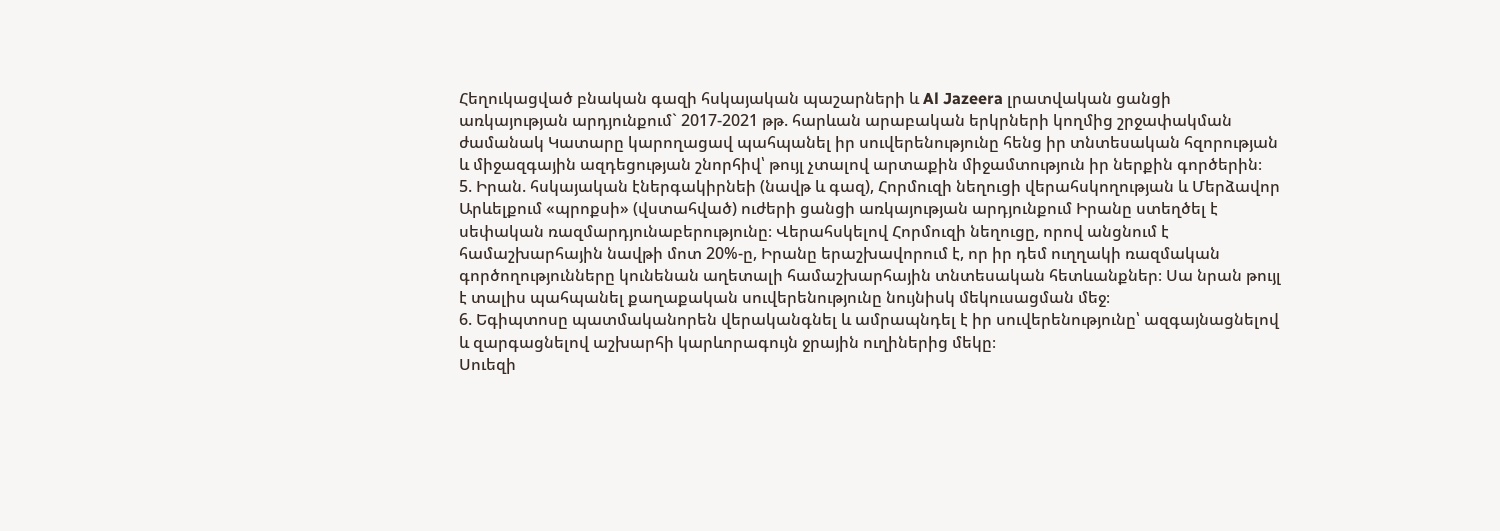Հեղուկացված բնական գազի հսկայական պաշարների և Al Jazeera լրատվական ցանցի առկայության արդյունքում` 2017-2021 թթ. հարևան արաբական երկրների կողմից շրջափակման ժամանակ Կատարը կարողացավ պահպանել իր սուվերենությունը հենց իր տնտեսական հզորության և միջազգային ազդեցության շնորհիվ՝ թույլ չտալով արտաքին միջամտություն իր ներքին գործերին։
5. Իրան. հսկայական էներգակիրնեի (նավթ և գազ), Հորմուզի նեղուցի վերահսկողության և Մերձավոր Արևելքում «պրոքսի» (վստահված) ուժերի ցանցի առկայության արդյունքում Իրանը ստեղծել է սեփական ռազմարդյունաբերությունը։ Վերահսկելով Հորմուզի նեղուցը, որով անցնում է համաշխարհային նավթի մոտ 20%-ը, Իրանը երաշխավորում է, որ իր դեմ ուղղակի ռազմական գործողությունները կունենան աղետալի համաշխարհային տնտեսական հետևանքներ։ Սա նրան թույլ է տալիս պահպանել քաղաքական սուվերենությունը նույնիսկ մեկուսացման մեջ։
6. Եգիպտոսը պատմականորեն վերականգնել և ամրապնդել է իր սուվերենությունը՝ ազգայնացնելով և զարգացնելով աշխարհի կարևորագույն ջրային ուղիներից մեկը։
Սուեզի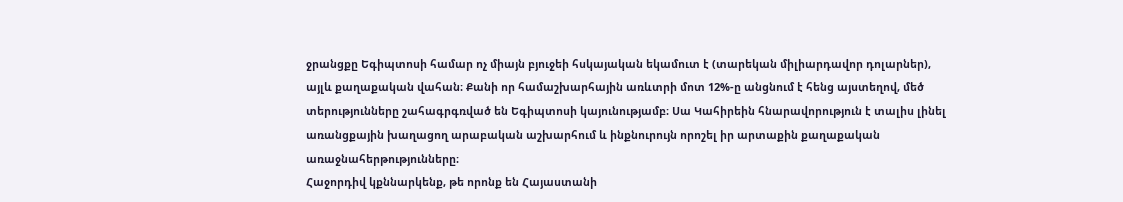ջրանցքը Եգիպտոսի համար ոչ միայն բյուջեի հսկայական եկամուտ է (տարեկան միլիարդավոր դոլարներ), այլև քաղաքական վահան։ Քանի որ համաշխարհային առևտրի մոտ 12%-ը անցնում է հենց այստեղով, մեծ տերությունները շահագրգռված են Եգիպտոսի կայունությամբ։ Սա Կահիրեին հնարավորություն է տալիս լինել առանցքային խաղացող արաբական աշխարհում և ինքնուրույն որոշել իր արտաքին քաղաքական առաջնահերթությունները։
Հաջորդիվ կքննարկենք, թե որոնք են Հայաստանի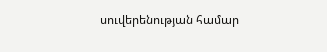սուվերենության համար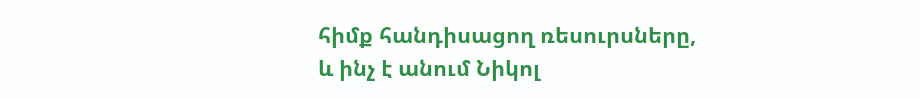հիմք հանդիսացող ռեսուրսները, և ինչ է անում Նիկոլ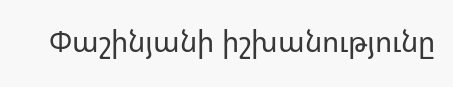Փաշինյանի իշխանությունը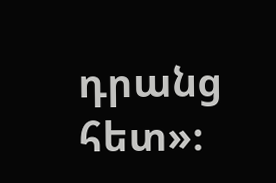դրանց հետ»։